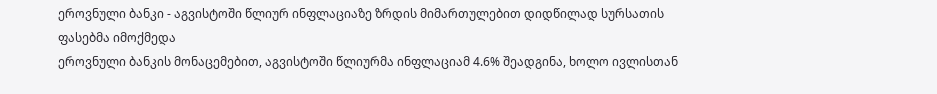ეროვნული ბანკი - აგვისტოში წლიურ ინფლაციაზე ზრდის მიმართულებით დიდწილად სურსათის ფასებმა იმოქმედა
ეროვნული ბანკის მონაცემებით, აგვისტოში წლიურმა ინფლაციამ 4.6% შეადგინა, ხოლო ივლისთან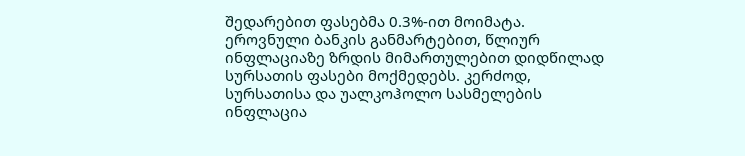შედარებით ფასებმა 0.3%-ით მოიმატა. ეროვნული ბანკის განმარტებით, წლიურ ინფლაციაზე ზრდის მიმართულებით დიდწილად სურსათის ფასები მოქმედებს. კერძოდ, სურსათისა და უალკოჰოლო სასმელების ინფლაცია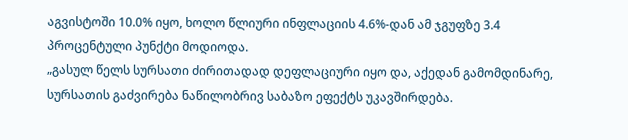აგვისტოში 10.0% იყო, ხოლო წლიური ინფლაციის 4.6%-დან ამ ჯგუფზე 3.4 პროცენტული პუნქტი მოდიოდა.
„გასულ წელს სურსათი ძირითადად დეფლაციური იყო და, აქედან გამომდინარე, სურსათის გაძვირება ნაწილობრივ საბაზო ეფექტს უკავშირდება.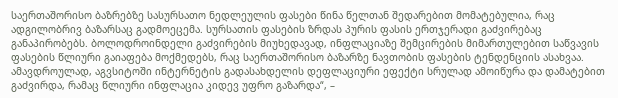საერთაშორისო ბაზრებზე სასურსათო ნედლეულის ფასები წინა წელთან შედარებით მომატებულია, რაც ადგილობრივ ბაზარსაც გადმოეცემა. სურსათის ფასების ზრდას პურის ფასის ერთჯერადი გაძვირებაც განაპირობებს. ბოლოდროინდელი გაძვირების მიუხედავად, ინფლაციაზე შემცირების მიმართულებით საწვავის ფასების წლიური გაიაფება მოქმედებს, რაც საერთაშორისო ბაზარზე ნავთობის ფასების ტენდენციის ასახვაა. ამავდროულად, აგვსიტოში ინტერნეტის გადასახდელის დეფლაციური ეფექტი სრულად ამოიწურა და დამატებით გაძვირდა, რამაც წლიური ინფლაცია კიდევ უფრო გაზარდა“, –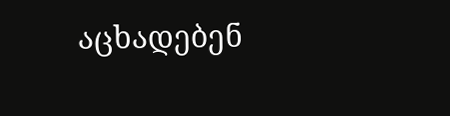აცხადებენ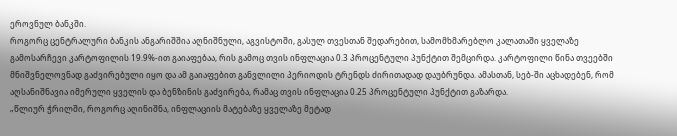ეროვნულ ბანკში.
როგორც ცენტრალური ბანკის ანგარიშშია აღნიშნული, აგვისტოში, გასულ თვესთან შედარებით, სამომხმარებლო კალათაში ყველაზე გამოსარჩევი კარტოფილის 19.9%-ით გაიაფებაა, რის გამოც თვის ინფლაცია 0.3 პროცენტული პუნქტით შემცირდა. კარტოფილი წინა თვეებში მნიშვნელოვნად გაძვირებული იყო და ამ გაიაფებით განვლილი პერიოდის ტრენდს ძირითადად დაუბრუნდა. ამასთან, სებ-ში აცხადებენ, რომ აღსანიშნავია იმერული ყველის და ბენზინის გაძვირება, რამაც თვის ინფლაცია 0.25 პროცენტული პუნქტით გაზარდა.
„წლიურ ჭრილში, როგორც აღინიშნა, ინფლაციის მატებაზე ყველაზე მეტად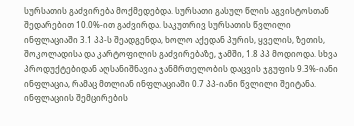სურსათის გაძვირება მოქმედებდა. სურსათი გასულ წლის აგვისტოსთან შედარებით 10.0%-ით გაძვირდა. საკუთრივ სურსათის წვლილი ინფლაციაში 3.1 პპ-ს შეადგენდა, ხოლო აქედან პურის, ყველის, ზეთის, შოკოლადისა და კარტოფილის გაძვირებაზე, ჯამში, 1.8 პპ მოდიოდა. სხვა პროდუქტებიდან აღსანიშნავია ჯანმრთელობის დაცვის ჯგუფის 9.3%-იანი ინფლაცია, რამაც მთლიან ინფლაციაში 0.7 პპ-იანი წვლილი შეიტანა. ინფლაციის შემცირების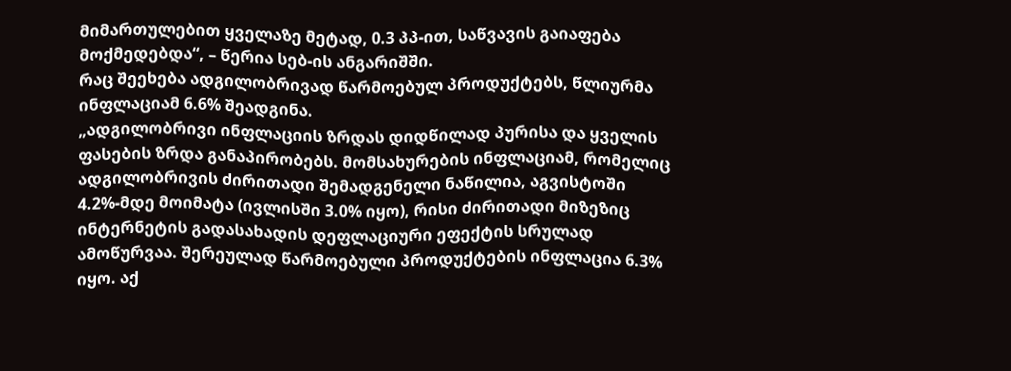მიმართულებით ყველაზე მეტად, 0.3 პპ-ით, საწვავის გაიაფება მოქმედებდა“, – წერია სებ-ის ანგარიშში.
რაც შეეხება ადგილობრივად წარმოებულ პროდუქტებს, წლიურმა ინფლაციამ 6.6% შეადგინა.
„ადგილობრივი ინფლაციის ზრდას დიდწილად პურისა და ყველის ფასების ზრდა განაპირობებს. მომსახურების ინფლაციამ, რომელიც ადგილობრივის ძირითადი შემადგენელი ნაწილია, აგვისტოში 4.2%-მდე მოიმატა (ივლისში 3.0% იყო), რისი ძირითადი მიზეზიც ინტერნეტის გადასახადის დეფლაციური ეფექტის სრულად ამოწურვაა. შერეულად წარმოებული პროდუქტების ინფლაცია 6.3% იყო. აქ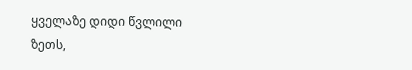ყველაზე დიდი წვლილი ზეთს,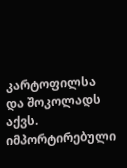კარტოფილსა და შოკოლადს აქვს. იმპორტირებული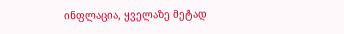ინფლაცია, ყველაზე მეტად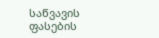საწვავის ფასების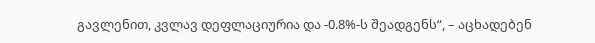გავლენით, კვლავ დეფლაციურია და -0.8%-ს შეადგენს“, – აცხადებენ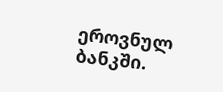ეროვნულ ბანკში.